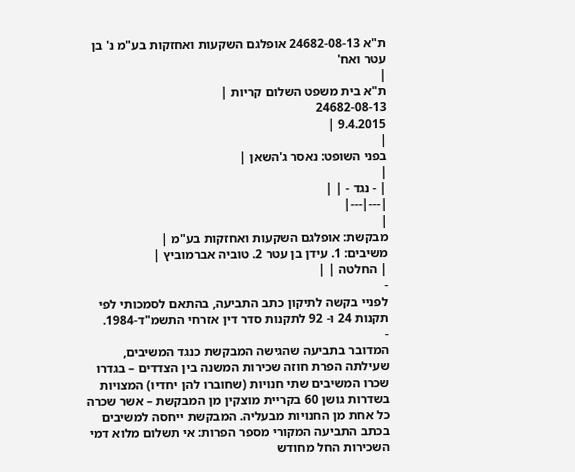ת"א 24682-08-13 אופלגם השקעות ואחזקות בע"מ נ' בן עטר ואח'
|
ת"א בית משפט השלום קריות |
24682-08-13
9.4.2015 |
|
בפני השופט: נאסר ג'השאן |
|
| - נגד - | |
|---|---|
|
מבקשת: אופלגם השקעות ואחזקות בע"מ |
משיבים: 1. עידן בן עטר 2. טוביה אברמוביץ |
| החלטה | |
-
לפניי בקשה לתיקון כתב התביעה, בהתאם לסמכותי לפי תקנות 24 ו- 92 לתקנות סדר דין אזרחי התשמ"ד-1984.
-
המדובר בתביעה שהגישה המבקשת כנגד המשיבים, שעילתה הפרת חוזה שכירות המשנה בין הצדדים – בגדרו שכרו המשיבים שתי חנויות (שחוברו להן יחדיו) המצויות בשדרות גושן 60 בקריית מוצקין מן המבקשת – אשר שכרה כל אחת מן החנויות מבעליה. המבקשת ייחסה למשיבים בכתב התביעה המקורי מספר הפרות: אי תשלום מלוא דמי השכירות החל מחודש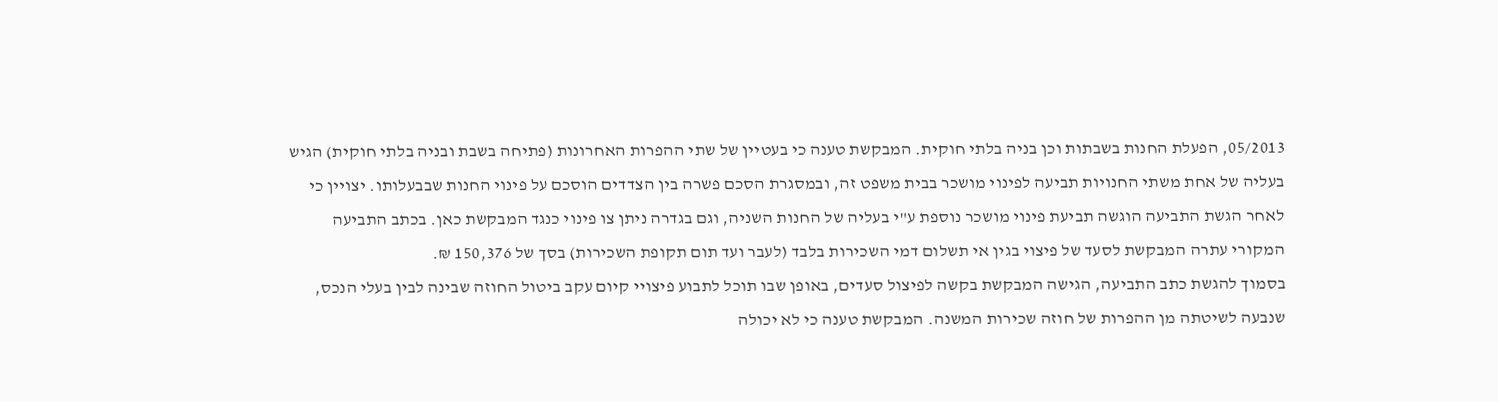05/2013, הפעלת החנות בשבתות וכן בניה בלתי חוקית. המבקשת טענה כי בעטיין של שתי ההפרות האחרונות (פתיחה בשבת ובניה בלתי חוקית) הגיש בעליה של אחת משתי החנויות תביעה לפינוי מושכר בבית משפט זה, ובמסגרת הסכם פשרה בין הצדדים הוסכם על פינוי החנות שבבעלותו. יצויין כי לאחר הגשת התביעה הוגשה תביעת פינוי מושכר נוספת ע"י בעליה של החנות השניה, וגם בגדרה ניתן צו פינוי כנגד המבקשת כאן. בכתב התביעה המקורי עתרה המבקשת לסעד של פיצוי בגין אי תשלום דמי השכירות בלבד (לעבר ועד תום תקופת השכירות) בסך של 150,376 ₪.
בסמוך להגשת כתב התביעה, הגישה המבקשת בקשה לפיצול סעדים, באופן שבו תוכל לתבוע פיצויי קיום עקב ביטול החוזה שבינה לבין בעלי הנכס, שנבעה לשיטתה מן ההפרות של חוזה שכירות המשנה. המבקשת טענה כי לא יכולה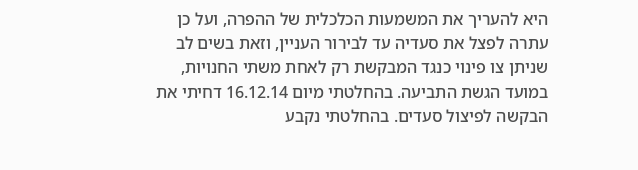היא להעריך את המשמעות הכלכלית של ההפרה, ועל כן עתרה לפצל את סעדיה עד לבירור העניין, וזאת בשים לב שניתן צו פינוי כנגד המבקשת רק לאחת משתי החנויות, במועד הגשת התביעה. בהחלטתי מיום 16.12.14 דחיתי את הבקשה לפיצול סעדים. בהחלטתי נקבע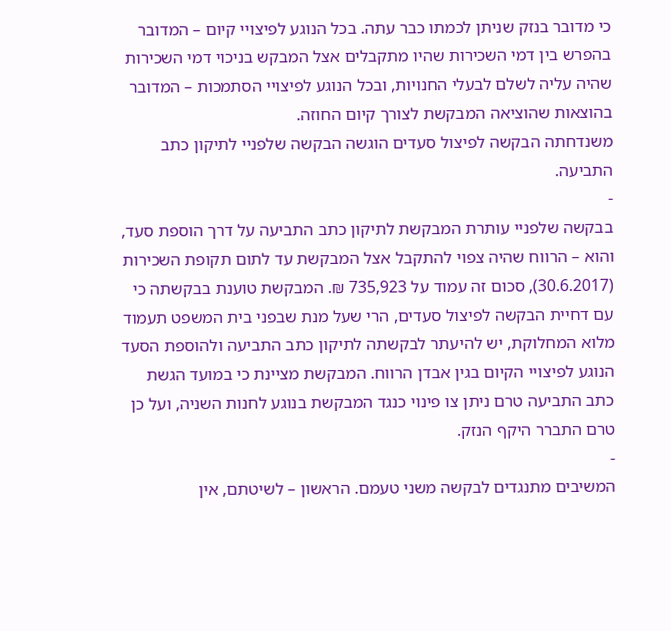כי מדובר בנזק שניתן לכמתו כבר עתה. בכל הנוגע לפיצויי קיום – המדובר בהפרש בין דמי השכירות שהיו מתקבלים אצל המבקש בניכוי דמי השכירות שהיה עליה לשלם לבעלי החנויות, ובכל הנוגע לפיצויי הסתמכות – המדובר בהוצאות שהוציאה המבקשת לצורך קיום החוזה.
משנדחתה הבקשה לפיצול סעדים הוגשה הבקשה שלפניי לתיקון כתב התביעה.
-
בבקשה שלפניי עותרת המבקשת לתיקון כתב התביעה על דרך הוספת סעד, והוא – הרווח שהיה צפוי להתקבל אצל המבקשת עד לתום תקופת השכירות (30.6.2017), סכום זה עמוד על 735,923 ₪. המבקשת טוענת בבקשתה כי עם דחיית הבקשה לפיצול סעדים, הרי שעל מנת שבפני בית המשפט תעמוד מלוא המחלוקת, יש להיעתר לבקשתה לתיקון כתב התביעה ולהוספת הסעד הנוגע לפיצויי הקיום בגין אבדן הרווח. המבקשת מציינת כי במועד הגשת כתב התביעה טרם ניתן צו פינוי כנגד המבקשת בנוגע לחנות השניה, ועל כן טרם התברר היקף הנזק.
-
המשיבים מתנגדים לבקשה משני טעמם. הראשון – לשיטתם, אין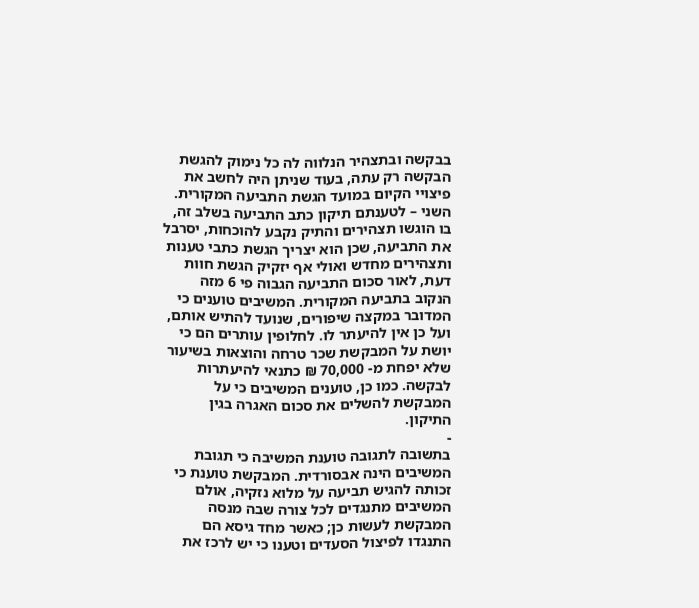בבקשה ובתצהיר הנלווה לה כל נימוק להגשת הבקשה רק עתה, בעוד שניתן היה לחשב את פיצויי הקיום במועד הגשת התביעה המקורית. השני – לטענתם תיקון כתב התביעה בשלב זה, בו הוגשו תצהירים והתיק נקבע להוכחות, יסרבל את התביעה, שכן הוא יצריך הגשת כתבי טענות ותצהירים מחדש ואולי אף יזקיק הגשת חוות דעת, לאור סכום התביעה הגבוה פי 6 מזה הנקוב בתביעה המקורית. המשיבים טוענים כי המדובר במקצה שיפורים, שנועד להתיש אותם, ועל כן אין להיעתר לו. לחלופין עותרים הם כי יושת על המבקשת שכר טרחה והוצאות בשיעור שלא יפחת מ- 70,000 ₪ כתנאי להיעתרות לבקשה. כמו כן, טוענים המשיבים כי על המבקשת להשלים את סכום האגרה בגין התיקון.
-
בתשובה לתגובה טוענת המשיבה כי תגובת המשיבים הינה אבסורדית. המבקשת טוענת כי זכותה להגיש תביעה על מלוא נזקיה, אולם המשיבים מתנגדים לכל צורה שבה מנסה המבקשת לעשות כן; כאשר מחד גיסא הם התנגדו לפיצול הסעדים וטענו כי יש לרכז את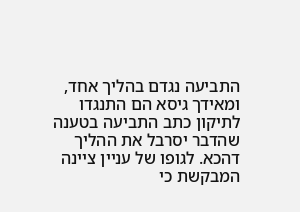התביעה נגדם בהליך אחד, ומאידך גיסא הם התנגדו לתיקון כתב התביעה בטענה שהדבר יסרבל את ההליך דהכא. לגופו של עניין ציינה המבקשת כי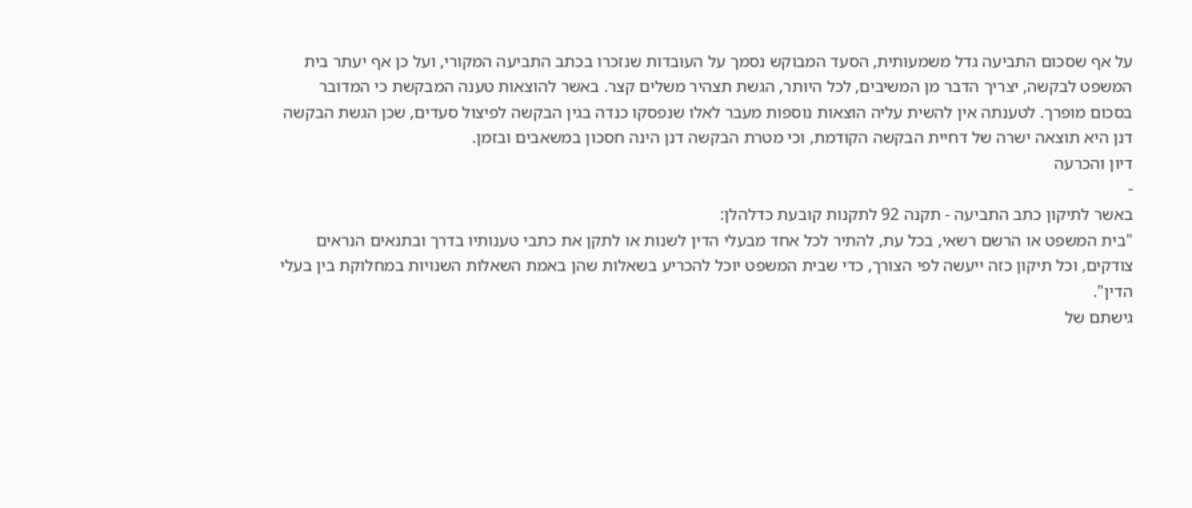על אף שסכום התביעה גדל משמעותית, הסעד המבוקש נסמך על העובדות שנזכרו בכתב התביעה המקורי, ועל כן אף יעתר בית המשפט לבקשה, יצריך הדבר מן המשיבים, לכל היותר, הגשת תצהיר משלים קצר. באשר להוצאות טענה המבקשת כי המדובר בסכום מופרך. לטענתה אין להשית עליה הוצאות נוספות מעבר לאלו שנפסקו כנדה בגין הבקשה לפיצול סעדים, שכן הגשת הבקשה דנן היא תוצאה ישרה של דחיית הבקשה הקודמת, וכי מטרת הבקשה דנן הינה חסכון במשאבים ובזמן.
דיון והכרעה
-
באשר לתיקון כתב התביעה - תקנה 92 לתקנות קובעת כדלהלן:
"בית המשפט או הרשם רשאי, בכל עת, להתיר לכל אחד מבעלי הדין לשנות או לתקן את כתבי טענותיו בדרך ובתנאים הנראים צודקים, וכל תיקון כזה ייעשה לפי הצורך, כדי שבית המשפט יוכל להכריע בשאלות שהן באמת השאלות השנויות במחלוקת בין בעלי הדין".
גישתם של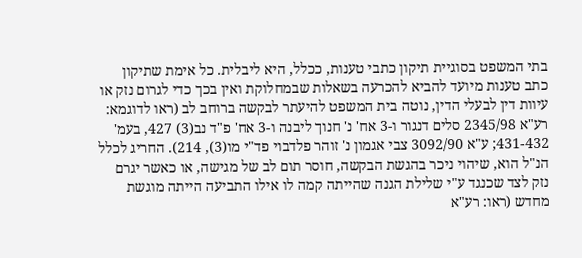בתי המשפט בסוגיית תיקון כתבי טענות, ככלל, היא ליבלית. כל אימת שתיקון כתב טענות מיועד להביא להכרעה בשאלות שבמחלוקת ואין בכך כדי לגרום נזק או עיוות דין לבעלי הדין, נוטה בית המשפט להיעתר לבקשה ברוחב לב (ראו לדוגמא: רע"א 2345/98 סלים דנגור ו-3 אח' נ' חנוך ליבנה ו-3 אח' פ"ד נב(3) 427, בעמ' 431-432; ע"א 3092/90 צבי אגמון נ' זוהר פלדבוי פד"י מו(3), 214). החריג לכלל הנ"ל הוא, שיהוי ניכר בהגשת הבקשה, חוסר תום לב של מגישה, או כאשר יגרם נזק לצד שכנגד ע"י שלילת הגנה שהייתה קמה לו אילו התביעה הייתה מוגשת מחדש (ראו: רע"א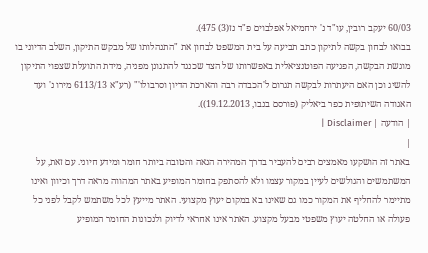60/03 יעקב רובין, עו"ד נ' ירחמיאל אפלבוים פ"ד נז(3) 475).
בבואו לבחון בקשה לתיקון כתב תביעה על בית המשפט לבחון את "התנהלותו של מבקש התיקון, השלב הדיוני בו מוגשת הבקשה, הפגיעה הפוטנציאלית באפשרותו של הצד שכנגד להתגונן מפניה, מידת התועלת שצפוי התיקון להשיג וכן האם היעתרות לבקשה תגרום ל'הכבדה רבה והארכת הדיון וסרבולו'" (רע"א 6113/13 מירו נ' ועד האגודה השיתופית כפר ביאליק (פורסם בנבו, 19.12.2013)).
| הודעה | Disclaimer |
|
באתר זה הושקעו מאמצים רבים להעביר בדרך המהירה הנאה והטובה ביותר חומר ומידע חיוני. עם זאת, על המשתמשים והגולשים לעיין במקור עצמו ולא להסתפק בחומר המופיע באתר המהווה מראה דרך וכיוון ואינו מתיימר להחליף את המקור כמו גם שאינו בא במקום יעוץ מקצועי. האתר מייעץ לכל משתמש לקבל לפני כל פעולה או החלטה יעוץ משפטי מבעל מקצוע. האתר אינו אחראי לדיוק ולנכונות החומר המופיע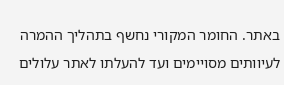באתר. החומר המקורי נחשף בתהליך ההמרה לעיוותים מסויימים ועד להעלתו לאתר עלולים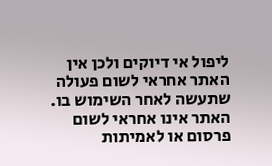ליפול אי דיוקים ולכן אין האתר אחראי לשום פעולה שתעשה לאחר השימוש בו. האתר אינו אחראי לשום פרסום או לאמיתות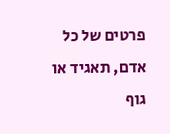פרטים של כל אדם, תאגיד או גוף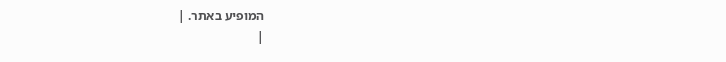המופיע באתר. |
|